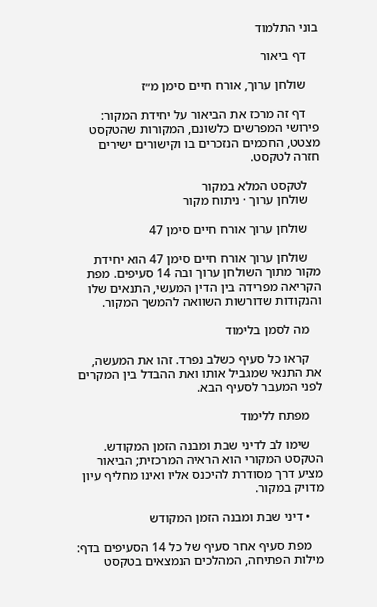בוני התלמוד

    דף ביאור

    שולחן ערוך, אורח חיים סימן מ״ז

    דף זה מרכז את הביאור על יחידת המקור: פירושי המפרשים כלשונם, המקורות שהטקסט מצטט, החכמים הנזכרים בו וקישורים ישירים חזרה לטקסט.

    לטקסט המלא במקור
    שולחן ערוך · ניתוח מקור

    שולחן ערוך אורח חיים סימן 47

    שולחן ערוך אורח חיים סימן 47 הוא יחידת מקור מתוך השולחן ערוך ובה 14 סעיפים. מפת הקריאה מפרידה בין הדין המעשי, התנאים שלו והנקודות שדורשות השוואה להמשך המקור.

    מה לסמן בלימוד

    קראו כל סעיף כשלב נפרד. זהו את המעשה, את התנאי שמגביל אותו ואת ההבדל בין המקרים לפני המעבר לסעיף הבא.

    מפתח ללימוד

    שימו לב לדיני שבת ומבנה הזמן המקודש. הטקסט המקורי הוא הראיה המרכזית; הביאור מציע דרך מסודרת להיכנס אליו ואינו מחליף עיון מדויק במקור.

    • דיני שבת ומבנה הזמן המקודש

    מפת סעיף אחר סעיף של כל 14 הסעיפים בדף: מילות הפתיחה, המהלכים הנמצאים בטקסט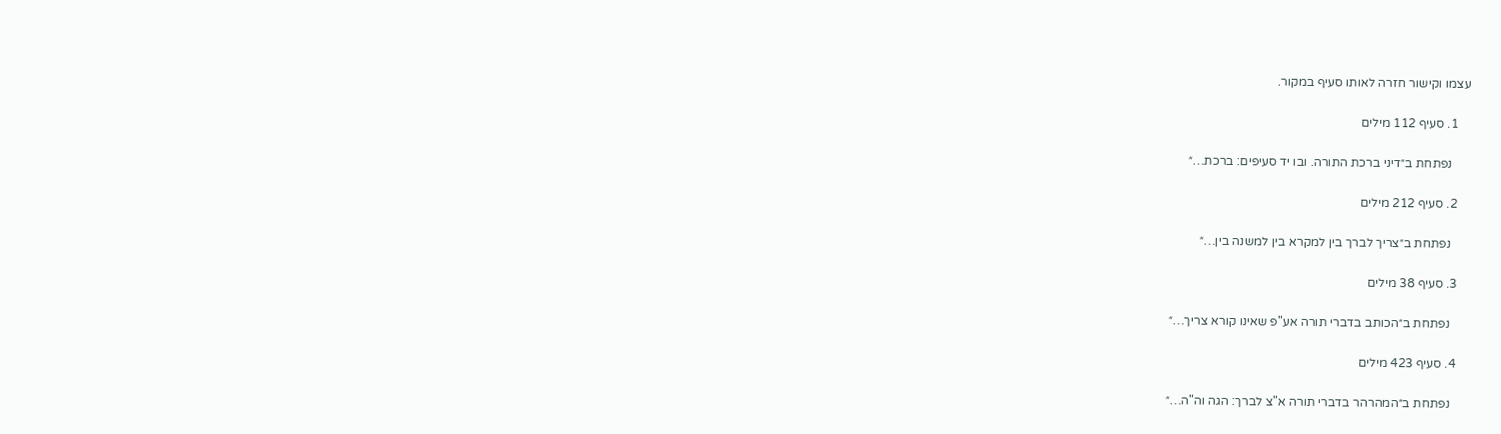עצמו וקישור חזרה לאותו סעיף במקור.

    1. סעיף 112 מילים

      נפתחת ב״דיני ברכת התורה. ובו יד סעיפים: ברכת…״

    2. סעיף 212 מילים

      נפתחת ב״צריך לברך בין למקרא בין למשנה בין…״

    3. סעיף 38 מילים

      נפתחת ב״הכותב בדברי תורה אע"פ שאינו קורא צריך…״

    4. סעיף 423 מילים

      נפתחת ב״המהרהר בדברי תורה א"צ לברך: הגה וה"ה…״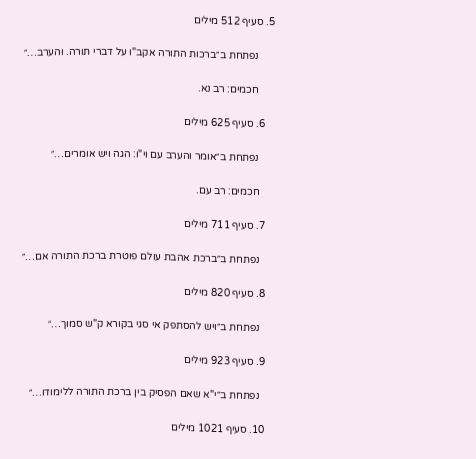5. סעיף 512 מילים

      נפתחת ב״ברכות התורה אקב"ו על דברי תורה. והערב…״

      חכמים: רב נא.

    6. סעיף 625 מילים

      נפתחת ב״אומר והערב עם וי"ו: הגה ויש אומרים…״

      חכמים: רב עם.

    7. סעיף 711 מילים

      נפתחת ב״ברכת אהבת עולם פוטרת ברכת התורה אם…״

    8. סעיף 820 מילים

      נפתחת ב״ויש להסתפק אי סגי בקורא ק"ש סמוך…״

    9. סעיף 923 מילים

      נפתחת ב״י"א שאם הפסיק בין ברכת התורה ללימודו…״

    10. סעיף 1021 מילים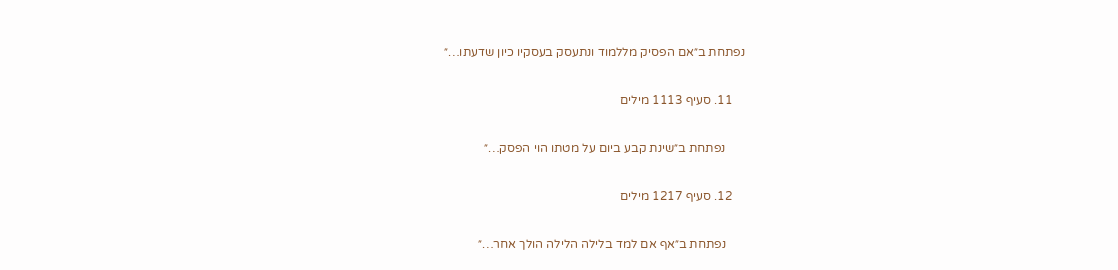נפתחת ב״אם הפסיק מללמוד ונתעסק בעסקיו כיון שדעתו…״

    11. סעיף 1113 מילים

      נפתחת ב״שינת קבע ביום על מטתו הוי הפסק…״

    12. סעיף 1217 מילים

      נפתחת ב״אף אם למד בלילה הלילה הולך אחר…״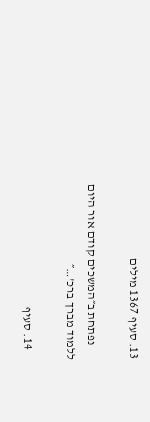13. סעיף 1367 מילים

      נפתחת ב״המשכים קודם אור היום ללמוד מברך ברכ'…״

    14. סעיף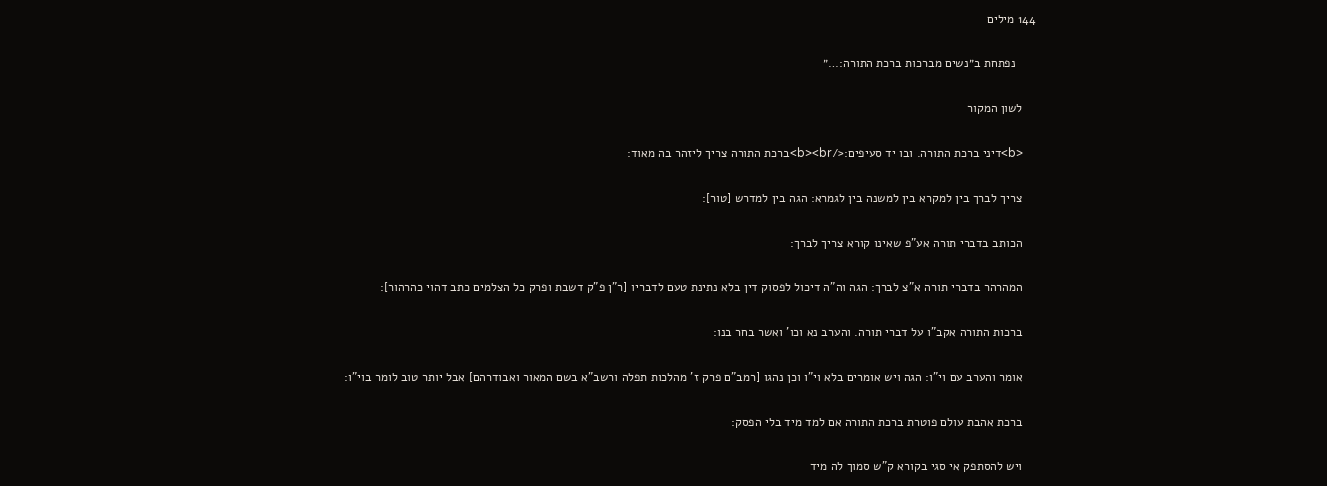144 מילים

      נפתחת ב״נשים מברכות ברכת התורה:…״

    לשון המקור

    <b>דיני ברכת התורה. ובו יד סעיפים:</b><br>ברכת התורה צריך ליזהר בה מאוד:

    צריך לברך בין למקרא בין למשנה בין לגמרא: הגה בין למדרש [טור]:

    הכותב בדברי תורה אע"פ שאינו קורא צריך לברך:

    המהרהר בדברי תורה א"צ לברך: הגה וה"ה דיכול לפסוק דין בלא נתינת טעם לדבריו [ר"ן פ"ק דשבת ופרק כל הצלמים כתב דהוי כהרהור]:

    ברכות התורה אקב"ו על דברי תורה. והערב נא וכו' ואשר בחר בנו:

    אומר והערב עם וי"ו: הגה ויש אומרים בלא וי"ו וכן נהגו [רמב"ם פרק ז' מהלכות תפלה ורשב"א בשם המאור ואבודרהם] אבל יותר טוב לומר בוי"ו:

    ברכת אהבת עולם פוטרת ברכת התורה אם למד מיד בלי הפסק:

    ויש להסתפק אי סגי בקורא ק"ש סמוך לה מיד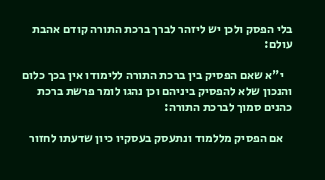בלי הפסק ולכן יש ליזהר לברך ברכת התורה קודם אהבת עולם:

    י"א שאם הפסיק בין ברכת התורה ללימודו אין בכך כלום והנכון שלא להפסיק ביניהם וכן נהגו לומר פרשת ברכת כהנים סמוך לברכת התורה:

    אם הפסיק מללמוד ונתעסק בעסקיו כיון שדעתו לחזור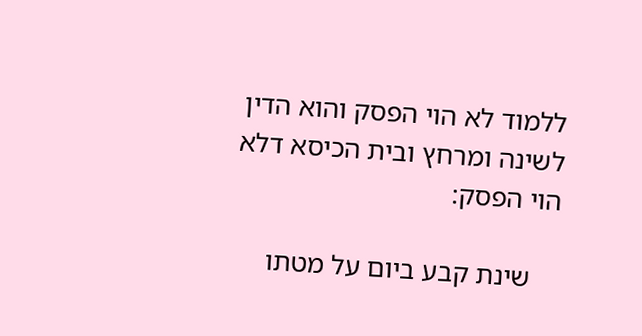ללמוד לא הוי הפסק והוא הדין לשינה ומרחץ ובית הכיסא דלא הוי הפסק:

    שינת קבע ביום על מטתו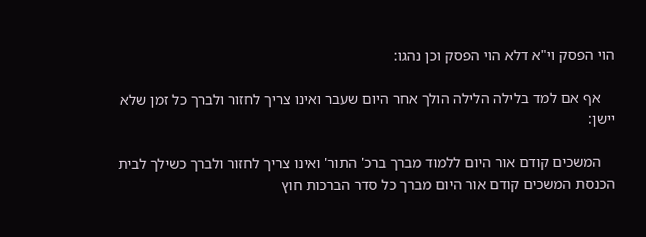הוי הפסק וי"א דלא הוי הפסק וכן נהגו:

    אף אם למד בלילה הלילה הולך אחר היום שעבר ואינו צריך לחזור ולברך כל זמן שלא יישן:

    המשכים קודם אור היום ללמוד מברך ברכ' התור' ואינו צריך לחזור ולברך כשילך לבית הכנסת המשכים קודם אור היום מברך כל סדר הברכות חוץ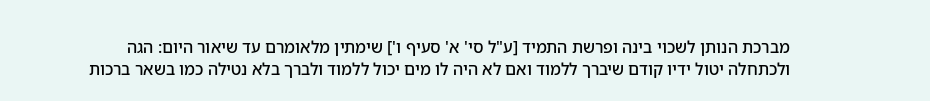מברכת הנותן לשכוי בינה ופרשת התמיד [ע"ל סי' א' סעיף ו'] שימתין מלאומרם עד שיאור היום: הגה ולכתחלה יטול ידיו קודם שיברך ללמוד ואם לא היה לו מים יכול ללמוד ולברך בלא נטילה כמו בשאר ברכות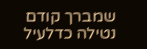שמברך קודם נטילה כדלעיל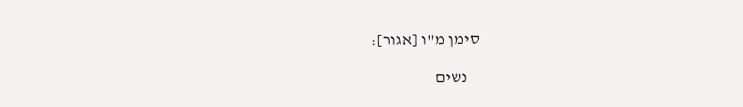סימן מ"ו [אגור]:

    נשים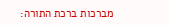מברכות ברכת התורה: